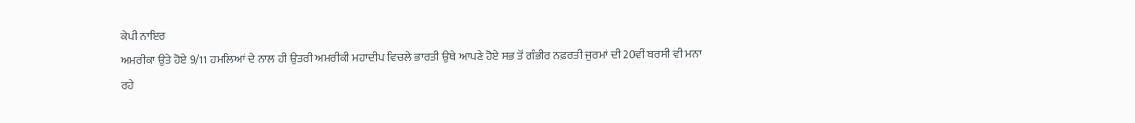ਕੇਪੀ ਨਾਇਰ
ਅਮਰੀਕਾ ਉਤੇ ਹੋਏ 9/11 ਹਮਲਿਆਂ ਦੇ ਨਾਲ ਹੀ ਉਤਰੀ ਅਮਰੀਕੀ ਮਹਾਦੀਪ ਵਿਚਲੇ ਭਾਰਤੀ ਉਥੇ ਆਪਣੇ ਹੋਏ ਸਭ ਤੋਂ ਗੰਭੀਰ ਨਫ਼ਰਤੀ ਜੁਰਮਾਂ ਦੀ 20ਵੀਂ ਬਰਸੀ ਵੀ ਮਨਾ ਰਹੇ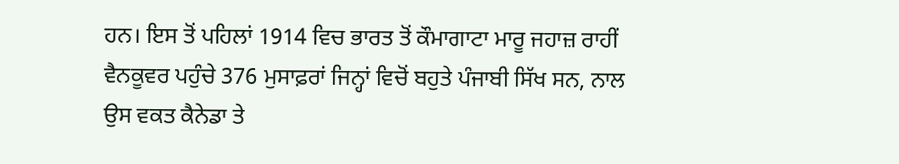ਹਨ। ਇਸ ਤੋਂ ਪਹਿਲਾਂ 1914 ਵਿਚ ਭਾਰਤ ਤੋਂ ਕੌਮਾਗਾਟਾ ਮਾਰੂ ਜਹਾਜ਼ ਰਾਹੀਂ ਵੈਨਕੂਵਰ ਪਹੁੰਚੇ 376 ਮੁਸਾਫ਼ਰਾਂ ਜਿਨ੍ਹਾਂ ਵਿਚੋਂ ਬਹੁਤੇ ਪੰਜਾਬੀ ਸਿੱਖ ਸਨ, ਨਾਲ ਉਸ ਵਕਤ ਕੈਨੇਡਾ ਤੇ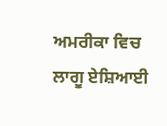ਅਮਰੀਕਾ ਵਿਚ ਲਾਗੂ ਏਸ਼ਿਆਈ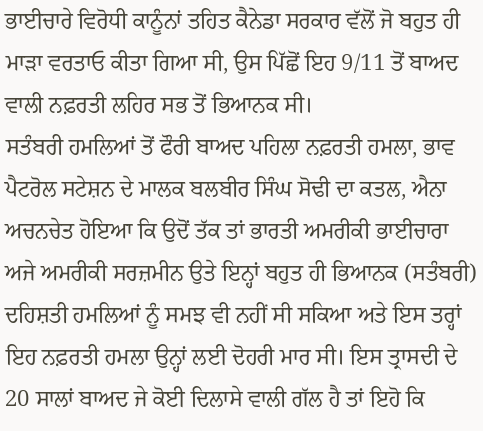ਭਾਈਚਾਰੇ ਵਿਰੋਧੀ ਕਾਨੂੰਨਾਂ ਤਹਿਤ ਕੈਨੇਡਾ ਸਰਕਾਰ ਵੱਲੋਂ ਜੋ ਬਹੁਤ ਹੀ ਮਾੜਾ ਵਰਤਾਓ ਕੀਤਾ ਗਿਆ ਸੀ, ਉਸ ਪਿੱਛੋਂ ਇਹ 9/11 ਤੋਂ ਬਾਅਦ ਵਾਲੀ ਨਫ਼ਰਤੀ ਲਹਿਰ ਸਭ ਤੋਂ ਭਿਆਨਕ ਸੀ।
ਸਤੰਬਰੀ ਹਮਲਿਆਂ ਤੋਂ ਫੌਰੀ ਬਾਅਦ ਪਹਿਲਾ ਨਫ਼ਰਤੀ ਹਮਲਾ, ਭਾਵ ਪੈਟਰੋਲ ਸਟੇਸ਼ਨ ਦੇ ਮਾਲਕ ਬਲਬੀਰ ਸਿੰਘ ਸੋਢੀ ਦਾ ਕਤਲ, ਐਨਾ ਅਚਨਚੇਤ ਹੋਇਆ ਕਿ ਉਦੋਂ ਤੱਕ ਤਾਂ ਭਾਰਤੀ ਅਮਰੀਕੀ ਭਾਈਚਾਰਾ ਅਜੇ ਅਮਰੀਕੀ ਸਰਜ਼ਮੀਨ ਉਤੇ ਇਨ੍ਹਾਂ ਬਹੁਤ ਹੀ ਭਿਆਨਕ (ਸਤੰਬਰੀ) ਦਹਿਸ਼ਤੀ ਹਮਲਿਆਂ ਨੂੰ ਸਮਝ ਵੀ ਨਹੀਂ ਸੀ ਸਕਿਆ ਅਤੇ ਇਸ ਤਰ੍ਹਾਂ ਇਹ ਨਫ਼ਰਤੀ ਹਮਲਾ ਉਨ੍ਹਾਂ ਲਈ ਦੋਹਰੀ ਮਾਰ ਸੀ। ਇਸ ਤ੍ਰਾਸਦੀ ਦੇ 20 ਸਾਲਾਂ ਬਾਅਦ ਜੇ ਕੋਈ ਦਿਲਾਸੇ ਵਾਲੀ ਗੱਲ ਹੈ ਤਾਂ ਇਹੋ ਕਿ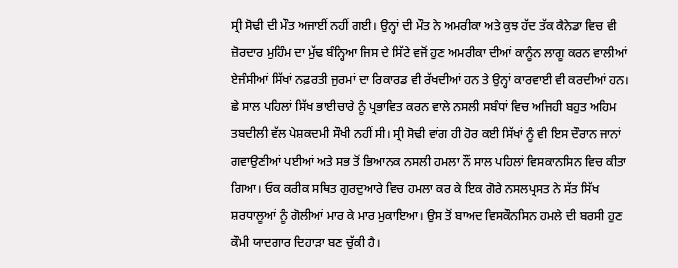ਸ੍ਰੀ ਸੋਢੀ ਦੀ ਮੌਤ ਅਜਾਈਂ ਨਹੀਂ ਗਈ। ਉਨ੍ਹਾਂ ਦੀ ਮੌਤ ਨੇ ਅਮਰੀਕਾ ਅਤੇ ਕੁਝ ਹੱਦ ਤੱਕ ਕੈਨੇਡਾ ਵਿਚ ਵੀ ਜ਼ੋਰਦਾਰ ਮੁਹਿੰਮ ਦਾ ਮੁੱਢ ਬੰਨ੍ਹਿਆ ਜਿਸ ਦੇ ਸਿੱਟੇ ਵਜੋਂ ਹੁਣ ਅਮਰੀਕਾ ਦੀਆਂ ਕਾਨੂੰਨ ਲਾਗੂ ਕਰਨ ਵਾਲੀਆਂ ਏਜੰਸੀਆਂ ਸਿੱਖਾਂ ਨਫ਼ਰਤੀ ਜੁਰਮਾਂ ਦਾ ਰਿਕਾਰਡ ਵੀ ਰੱਖਦੀਆਂ ਹਨ ਤੇ ਉਨ੍ਹਾਂ ਕਾਰਵਾਈ ਵੀ ਕਰਦੀਆਂ ਹਨ।
ਛੇ ਸਾਲ ਪਹਿਲਾਂ ਸਿੱਖ ਭਾਈਚਾਰੇ ਨੂੰ ਪ੍ਰਭਾਵਿਤ ਕਰਨ ਵਾਲੇ ਨਸਲੀ ਸਬੰਧਾਂ ਵਿਚ ਅਜਿਹੀ ਬਹੁਤ ਅਹਿਮ ਤਬਦੀਲੀ ਵੱਲ ਪੇਸ਼ਕਦਮੀ ਸੌਖੀ ਨਹੀਂ ਸੀ। ਸ੍ਰੀ ਸੋਢੀ ਵਾਂਗ ਹੀ ਹੋਰ ਕਈ ਸਿੱਖਾਂ ਨੂੰ ਵੀ ਇਸ ਦੌਰਾਨ ਜਾਨਾਂ ਗਵਾਉਣੀਆਂ ਪਈਆਂ ਅਤੇ ਸਭ ਤੋਂ ਭਿਆਨਕ ਨਸਲੀ ਹਮਲਾ ਨੌਂ ਸਾਲ ਪਹਿਲਾਂ ਵਿਸਕਾਨਸਿਨ ਵਿਚ ਕੀਤਾ ਗਿਆ। ਓਕ ਕਰੀਕ ਸਥਿਤ ਗੁਰਦੁਆਰੇ ਵਿਚ ਹਮਲਾ ਕਰ ਕੇ ਇਕ ਗੋਰੇ ਨਸਲਪ੍ਰਸਤ ਨੇ ਸੱਤ ਸਿੱਖ ਸ਼ਰਧਾਲੂਆਂ ਨੂੰ ਗੋਲੀਆਂ ਮਾਰ ਕੇ ਮਾਰ ਮੁਕਾਇਆ। ਉਸ ਤੋਂ ਬਾਅਦ ਵਿਸਕੌਨਸਿਨ ਹਮਲੇ ਦੀ ਬਰਸੀ ਹੁਣ ਕੌਮੀ ਯਾਦਗਾਰ ਦਿਹਾੜਾ ਬਣ ਚੁੱਕੀ ਹੈ।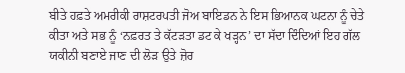ਬੀਤੇ ਹਫ਼ਤੇ ਅਮਰੀਕੀ ਰਾਸ਼ਟਰਪਤੀ ਜੋਅ ਬਾਇਡਨ ਨੇ ਇਸ ਭਿਆਨਕ ਘਟਨਾ ਨੂੰ ਚੇਤੇ ਕੀਤਾ ਅਤੇ ਸਭ ਨੂੰ ‘ਨਫ਼ਰਤ ਤੇ ਕੱਟੜਤਾ ਡਟ ਕੇ ਖੜ੍ਹਨ’ ਦਾ ਸੱਦਾ ਦਿੰਦਿਆਂ ਇਹ ਗੱਲ ਯਕੀਨੀ ਬਣਾਏ ਜਾਣ ਦੀ ਲੋੜ ਉਤੇ ਜ਼ੋਰ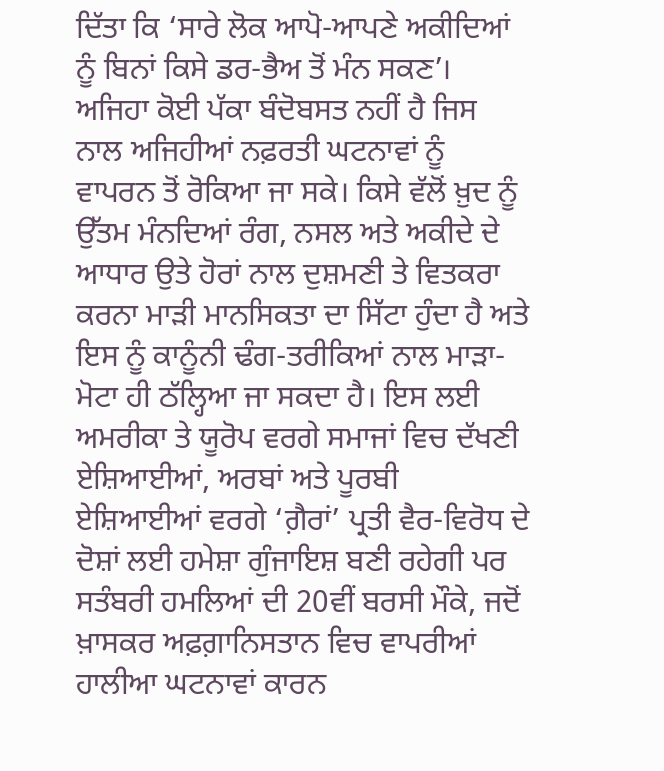ਦਿੱਤਾ ਕਿ ‘ਸਾਰੇ ਲੋਕ ਆਪੋ-ਆਪਣੇ ਅਕੀਦਿਆਂ ਨੂੰ ਬਿਨਾਂ ਕਿਸੇ ਡਰ-ਭੈਅ ਤੋਂ ਮੰਨ ਸਕਣ’।
ਅਜਿਹਾ ਕੋਈ ਪੱਕਾ ਬੰਦੋਬਸਤ ਨਹੀਂ ਹੈ ਜਿਸ ਨਾਲ ਅਜਿਹੀਆਂ ਨਫ਼ਰਤੀ ਘਟਨਾਵਾਂ ਨੂੰ ਵਾਪਰਨ ਤੋਂ ਰੋਕਿਆ ਜਾ ਸਕੇ। ਕਿਸੇ ਵੱਲੋਂ ਖ਼ੁਦ ਨੂੰ ਉੱਤਮ ਮੰਨਦਿਆਂ ਰੰਗ, ਨਸਲ ਅਤੇ ਅਕੀਦੇ ਦੇ ਆਧਾਰ ਉਤੇ ਹੋਰਾਂ ਨਾਲ ਦੁਸ਼ਮਣੀ ਤੇ ਵਿਤਕਰਾ ਕਰਨਾ ਮਾੜੀ ਮਾਨਸਿਕਤਾ ਦਾ ਸਿੱਟਾ ਹੁੰਦਾ ਹੈ ਅਤੇ ਇਸ ਨੂੰ ਕਾਨੂੰਨੀ ਢੰਗ-ਤਰੀਕਿਆਂ ਨਾਲ ਮਾੜਾ-ਮੋਟਾ ਹੀ ਠੱਲ੍ਹਿਆ ਜਾ ਸਕਦਾ ਹੈ। ਇਸ ਲਈ ਅਮਰੀਕਾ ਤੇ ਯੂਰੋਪ ਵਰਗੇ ਸਮਾਜਾਂ ਵਿਚ ਦੱਖਣੀ ਏਸ਼ਿਆਈਆਂ, ਅਰਬਾਂ ਅਤੇ ਪੂਰਬੀ ਏਸ਼ਿਆਈਆਂ ਵਰਗੇ ‘ਗ਼ੈਰਾਂ’ ਪ੍ਰਤੀ ਵੈਰ-ਵਿਰੋਧ ਦੇ ਦੋਸ਼ਾਂ ਲਈ ਹਮੇਸ਼ਾ ਗੁੰਜਾਇਸ਼ ਬਣੀ ਰਹੇਗੀ ਪਰ ਸਤੰਬਰੀ ਹਮਲਿਆਂ ਦੀ 20ਵੀਂ ਬਰਸੀ ਮੌਕੇ, ਜਦੋਂ ਖ਼ਾਸਕਰ ਅਫ਼ਗ਼ਾਨਿਸਤਾਨ ਵਿਚ ਵਾਪਰੀਆਂ ਹਾਲੀਆ ਘਟਨਾਵਾਂ ਕਾਰਨ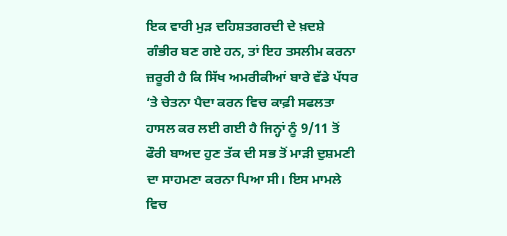ਇਕ ਵਾਰੀ ਮੁੜ ਦਹਿਸ਼ਤਗਰਦੀ ਦੇ ਖ਼ਦਸ਼ੇ ਗੰਭੀਰ ਬਣ ਗਏ ਹਨ, ਤਾਂ ਇਹ ਤਸਲੀਮ ਕਰਨਾ ਜ਼ਰੂਰੀ ਹੈ ਕਿ ਸਿੱਖ ਅਮਰੀਕੀਆਂ ਬਾਰੇ ਵੱਡੇ ਪੱਧਰ ‘ਤੇ ਚੇਤਨਾ ਪੈਦਾ ਕਰਨ ਵਿਚ ਕਾਫ਼ੀ ਸਫਲਤਾ ਹਾਸਲ ਕਰ ਲਈ ਗਈ ਹੈ ਜਿਨ੍ਹਾਂ ਨੂੰ 9/11 ਤੋਂ ਫੌਰੀ ਬਾਅਦ ਹੁਣ ਤੱਕ ਦੀ ਸਭ ਤੋਂ ਮਾੜੀ ਦੁਸ਼ਮਣੀ ਦਾ ਸਾਹਮਣਾ ਕਰਨਾ ਪਿਆ ਸੀ। ਇਸ ਮਾਮਲੇ ਵਿਚ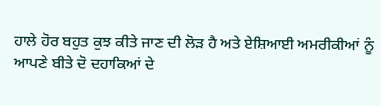ਹਾਲੇ ਹੋਰ ਬਹੁਤ ਕੁਝ ਕੀਤੇ ਜਾਣ ਦੀ ਲੋੜ ਹੈ ਅਤੇ ਏਸ਼ਿਆਈ ਅਮਰੀਕੀਆਂ ਨੂੰ ਆਪਣੇ ਬੀਤੇ ਦੋ ਦਹਾਕਿਆਂ ਦੇ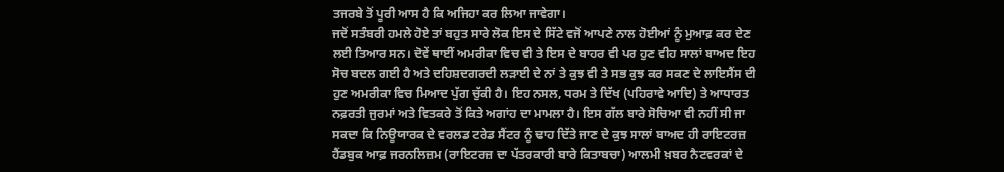ਤਜਰਬੇ ਤੋਂ ਪੂਰੀ ਆਸ ਹੈ ਕਿ ਅਜਿਹਾ ਕਰ ਲਿਆ ਜਾਵੇਗਾ।
ਜਦੋਂ ਸਤੰਬਰੀ ਹਮਲੇ ਹੋਏ ਤਾਂ ਬਹੁਤ ਸਾਰੇ ਲੋਕ ਇਸ ਦੇ ਸਿੱਟੇ ਵਜੋਂ ਆਪਣੇ ਨਾਲ ਹੋਈਆਂ ਨੂੰ ਮੁਆਫ਼ ਕਰ ਦੇਣ ਲਈ ਤਿਆਰ ਸਨ। ਦੋਵੇਂ ਥਾਈਂ ਅਮਰੀਕਾ ਵਿਚ ਵੀ ਤੇ ਇਸ ਦੇ ਬਾਹਰ ਵੀ ਪਰ ਹੁਣ ਵੀਹ ਸਾਲਾਂ ਬਾਅਦ ਇਹ ਸੋਚ ਬਦਲ ਗਈ ਹੈ ਅਤੇ ਦਹਿਸ਼ਦਗਰਦੀ ਲੜਾਈ ਦੇ ਨਾਂ ਤੇ ਕੁਝ ਵੀ ਤੇ ਸਭ ਕੁਝ ਕਰ ਸਕਣ ਦੇ ਲਾਇਸੈਂਸ ਦੀ ਹੁਣ ਅਮਰੀਕਾ ਵਿਚ ਮਿਆਦ ਪੁੱਗ ਚੁੱਕੀ ਹੈ। ਇਹ ਨਸਲ, ਧਰਮ ਤੇ ਦਿੱਖ (ਪਹਿਰਾਵੇ ਆਦਿ) ਤੇ ਆਧਾਰਤ ਨਫ਼ਰਤੀ ਜੁਰਮਾਂ ਅਤੇ ਵਿਤਕਰੇ ਤੋਂ ਕਿਤੇ ਅਗਾਂਹ ਦਾ ਮਾਮਲਾ ਹੈ। ਇਸ ਗੱਲ ਬਾਰੇ ਸੋਚਿਆ ਵੀ ਨਹੀਂ ਸੀ ਜਾ ਸਕਦਾ ਕਿ ਨਿਊਯਾਰਕ ਦੇ ਵਰਲਡ ਟਰੇਡ ਸੈਂਟਰ ਨੂੰ ਢਾਹ ਦਿੱਤੇ ਜਾਣ ਦੇ ਕੁਝ ਸਾਲਾਂ ਬਾਅਦ ਹੀ ਰਾਇਟਰਜ਼ ਹੈਂਡਬੁਕ ਆਫ਼ ਜਰਨਲਿਜ਼ਮ (ਰਾਇਟਰਜ਼ ਦਾ ਪੱਤਰਕਾਰੀ ਬਾਰੇ ਕਿਤਾਬਚਾ) ਆਲਮੀ ਖ਼ਬਰ ਨੈਟਵਰਕਾਂ ਦੇ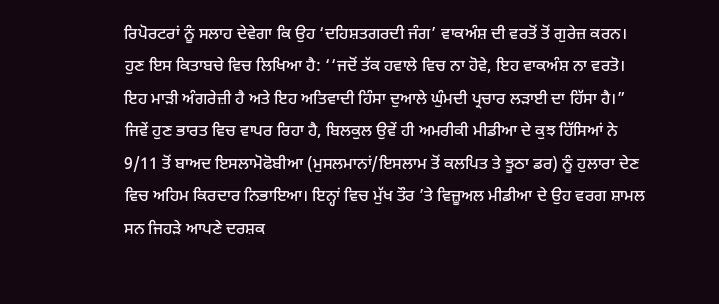ਰਿਪੋਰਟਰਾਂ ਨੂੰ ਸਲਾਹ ਦੇਵੇਗਾ ਕਿ ਉਹ ‘ਦਹਿਸ਼ਤਗਰਦੀ ਜੰਗ’ ਵਾਕਅੰਸ਼ ਦੀ ਵਰਤੋਂ ਤੋਂ ਗੁਰੇਜ਼ ਕਰਨ। ਹੁਣ ਇਸ ਕਿਤਾਬਚੇ ਵਿਚ ਲਿਖਿਆ ਹੈ: ‘‘ਜਦੋਂ ਤੱਕ ਹਵਾਲੇ ਵਿਚ ਨਾ ਹੋਵੇ, ਇਹ ਵਾਕਅੰਸ਼ ਨਾ ਵਰਤੋ। ਇਹ ਮਾੜੀ ਅੰਗਰੇਜ਼ੀ ਹੈ ਅਤੇ ਇਹ ਅਤਿਵਾਦੀ ਹਿੰਸਾ ਦੁਆਲੇ ਘੁੰਮਦੀ ਪ੍ਰਚਾਰ ਲੜਾਈ ਦਾ ਹਿੱਸਾ ਹੈ।”
ਜਿਵੇਂ ਹੁਣ ਭਾਰਤ ਵਿਚ ਵਾਪਰ ਰਿਹਾ ਹੈ, ਬਿਲਕੁਲ ਉਵੇਂ ਹੀ ਅਮਰੀਕੀ ਮੀਡੀਆ ਦੇ ਕੁਝ ਹਿੱਸਿਆਂ ਨੇ 9/11 ਤੋਂ ਬਾਅਦ ਇਸਲਾਮੋਫੋਬੀਆ (ਮੁਸਲਮਾਨਾਂ/ਇਸਲਾਮ ਤੋਂ ਕਲਪਿਤ ਤੇ ਝੂਠਾ ਡਰ) ਨੂੰ ਹੁਲਾਰਾ ਦੇਣ ਵਿਚ ਅਹਿਮ ਕਿਰਦਾਰ ਨਿਭਾਇਆ। ਇਨ੍ਹਾਂ ਵਿਚ ਮੁੱਖ ਤੌਰ ’ਤੇ ਵਿਜ਼ੂਅਲ ਮੀਡੀਆ ਦੇ ਉਹ ਵਰਗ ਸ਼ਾਮਲ ਸਨ ਜਿਹੜੇ ਆਪਣੇ ਦਰਸ਼ਕ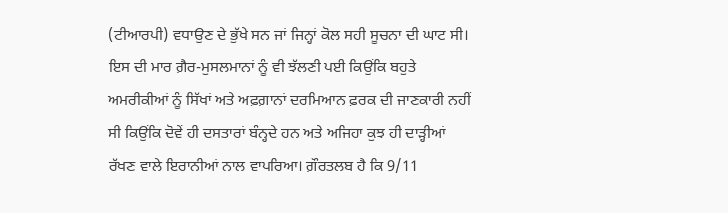(ਟੀਆਰਪੀ) ਵਧਾਉਣ ਦੇ ਭੁੱਖੇ ਸਨ ਜਾਂ ਜਿਨ੍ਹਾਂ ਕੋਲ ਸਹੀ ਸੂਚਨਾ ਦੀ ਘਾਟ ਸੀ। ਇਸ ਦੀ ਮਾਰ ਗ਼ੈਰ-ਮੁਸਲਮਾਨਾਂ ਨੂੰ ਵੀ ਝੱਲਣੀ ਪਈ ਕਿਉਂਕਿ ਬਹੁਤੇ ਅਮਰੀਕੀਆਂ ਨੂੰ ਸਿੱਖਾਂ ਅਤੇ ਅਫ਼ਗ਼ਾਨਾਂ ਦਰਮਿਆਨ ਫ਼ਰਕ ਦੀ ਜਾਣਕਾਰੀ ਨਹੀਂ ਸੀ ਕਿਉਂਕਿ ਦੋਵੇਂ ਹੀ ਦਸਤਾਰਾਂ ਬੰਨ੍ਹਦੇ ਹਨ ਅਤੇ ਅਜਿਹਾ ਕੁਝ ਹੀ ਦਾੜ੍ਹੀਆਂ ਰੱਖਣ ਵਾਲੇ ਇਰਾਨੀਆਂ ਨਾਲ ਵਾਪਰਿਆ। ਗ਼ੌਰਤਲਬ ਹੈ ਕਿ 9/11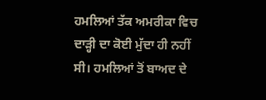ਹਮਲਿਆਂ ਤੱਕ ਅਮਰੀਕਾ ਵਿਚ ਦਾੜ੍ਹੀ ਦਾ ਕੋਈ ਮੁੱਦਾ ਹੀ ਨਹੀਂ ਸੀ। ਹਮਲਿਆਂ ਤੋਂ ਬਾਅਦ ਦੇ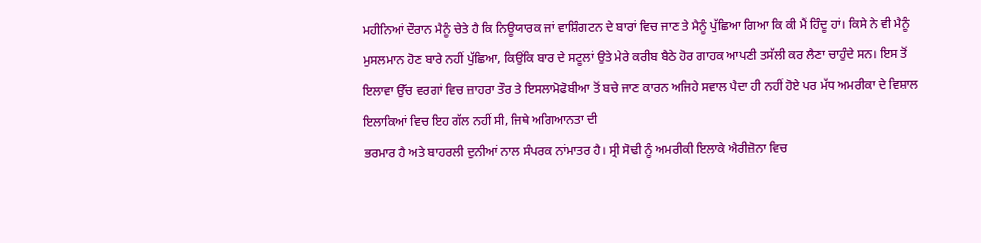ਮਹੀਨਿਆਂ ਦੌਰਾਨ ਮੈਨੂੰ ਚੇਤੇ ਹੈ ਕਿ ਨਿਊਯਾਰਕ ਜਾਂ ਵਾਸ਼ਿੰਗਟਨ ਦੇ ਬਾਰਾਂ ਵਿਚ ਜਾਣ ਤੇ ਮੈਨੂੰ ਪੁੱਛਿਆ ਗਿਆ ਕਿ ਕੀ ਮੈਂ ਹਿੰਦੂ ਹਾਂ। ਕਿਸੇ ਨੇ ਵੀ ਮੈਨੂੰ ਮੁਸਲਮਾਨ ਹੋਣ ਬਾਰੇ ਨਹੀਂ ਪੁੱਛਿਆ, ਕਿਉਂਕਿ ਬਾਰ ਦੇ ਸਟੂਲਾਂ ਉਤੇ ਮੇਰੇ ਕਰੀਬ ਬੈਠੇ ਹੋਰ ਗਾਹਕ ਆਪਣੀ ਤਸੱਲੀ ਕਰ ਲੈਣਾ ਚਾਹੁੰਦੇ ਸਨ। ਇਸ ਤੋਂ ਇਲਾਵਾ ਉੱਚ ਵਰਗਾਂ ਵਿਚ ਜ਼ਾਹਰਾ ਤੌਰ ਤੇ ਇਸਲਾਮੋਫੋਬੀਆ ਤੋਂ ਬਚੇ ਜਾਣ ਕਾਰਨ ਅਜਿਹੇ ਸਵਾਲ ਪੈਦਾ ਹੀ ਨਹੀਂ ਹੋਏ ਪਰ ਮੱਧ ਅਮਰੀਕਾ ਦੇ ਵਿਸ਼ਾਲ ਇਲਾਕਿਆਂ ਵਿਚ ਇਹ ਗੱਲ ਨਹੀਂ ਸੀ, ਜਿਥੇ ਅਗਿਆਨਤਾ ਦੀ
ਭਰਮਾਰ ਹੈ ਅਤੇ ਬਾਹਰਲੀ ਦੁਨੀਆਂ ਨਾਲ ਸੰਪਰਕ ਨਾਂਮਾਤਰ ਹੈ। ਸ੍ਰੀ ਸੋਢੀ ਨੂੰ ਅਮਰੀਕੀ ਇਲਾਕੇ ਐਰੀਜ਼ੋਨਾ ਵਿਚ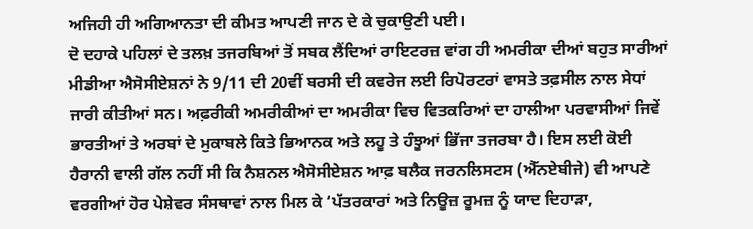ਅਜਿਹੀ ਹੀ ਅਗਿਆਨਤਾ ਦੀ ਕੀਮਤ ਆਪਣੀ ਜਾਨ ਦੇ ਕੇ ਚੁਕਾਉਣੀ ਪਈ।
ਦੋ ਦਹਾਕੇ ਪਹਿਲਾਂ ਦੇ ਤਲਖ਼ ਤਜਰਬਿਆਂ ਤੋਂ ਸਬਕ ਲੈਂਦਿਆਂ ਰਾਇਟਰਜ਼ ਵਾਂਗ ਹੀ ਅਮਰੀਕਾ ਦੀਆਂ ਬਹੁਤ ਸਾਰੀਆਂ ਮੀਡੀਆ ਐਸੋਸੀਏਸ਼ਨਾਂ ਨੇ 9/11 ਦੀ 20ਵੀਂ ਬਰਸੀ ਦੀ ਕਵਰੇਜ ਲਈ ਰਿਪੋਰਟਰਾਂ ਵਾਸਤੇ ਤਫ਼ਸੀਲ ਨਾਲ ਸੇਧਾਂ ਜਾਰੀ ਕੀਤੀਆਂ ਸਨ। ਅਫ਼ਰੀਕੀ ਅਮਰੀਕੀਆਂ ਦਾ ਅਮਰੀਕਾ ਵਿਚ ਵਿਤਕਰਿਆਂ ਦਾ ਹਾਲੀਆ ਪਰਵਾਸੀਆਂ ਜਿਵੇਂ ਭਾਰਤੀਆਂ ਤੇ ਅਰਬਾਂ ਦੇ ਮੁਕਾਬਲੇ ਕਿਤੇ ਭਿਆਨਕ ਅਤੇ ਲਹੂ ਤੇ ਹੰਝੂਆਂ ਭਿੱਜਾ ਤਜਰਬਾ ਹੈ। ਇਸ ਲਈ ਕੋਈ ਹੈਰਾਨੀ ਵਾਲੀ ਗੱਲ ਨਹੀਂ ਸੀ ਕਿ ਨੈਸ਼ਨਲ ਐਸੋਸੀਏਸ਼ਨ ਆਫ਼ ਬਲੈਕ ਜਰਨਲਿਸਟਸ (ਐੱਨਏਬੀਜੇ) ਵੀ ਆਪਣੇ ਵਰਗੀਆਂ ਹੋਰ ਪੇਸ਼ੇਵਰ ਸੰਸਥਾਵਾਂ ਨਾਲ ਮਿਲ ਕੇ ‘ਪੱਤਰਕਾਰਾਂ ਅਤੇ ਨਿਊਜ਼ ਰੂਮਜ਼ ਨੂੰ ਯਾਦ ਦਿਹਾੜਾ,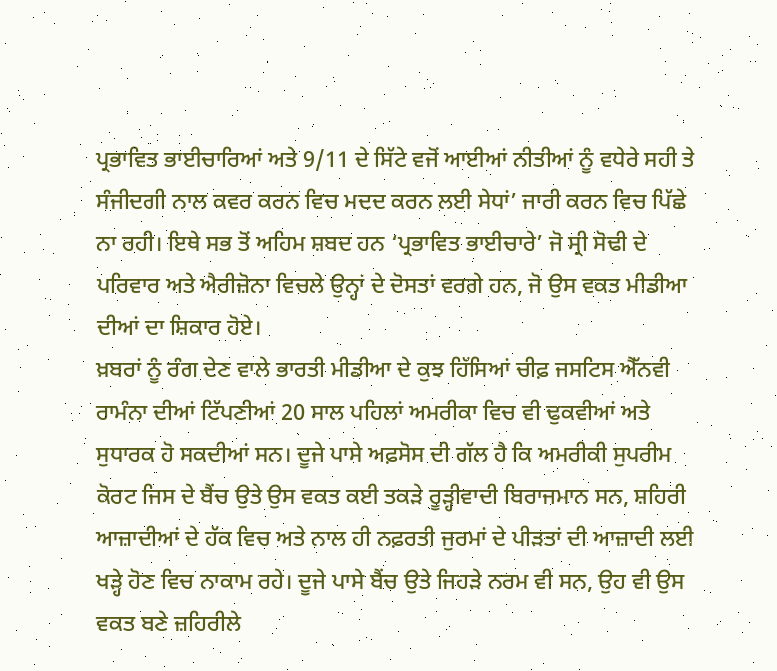ਪ੍ਰਭਾਵਿਤ ਭਾਈਚਾਰਿਆਂ ਅਤੇ 9/11 ਦੇ ਸਿੱਟੇ ਵਜੋਂ ਆਈਆਂ ਨੀਤੀਆਂ ਨੂੰ ਵਧੇਰੇ ਸਹੀ ਤੇ ਸੰਜੀਦਗੀ ਨਾਲ ਕਵਰ ਕਰਨ ਵਿਚ ਮਦਦ ਕਰਨ ਲਈ ਸੇਧਾਂ’ ਜਾਰੀ ਕਰਨ ਵਿਚ ਪਿੱਛੇ ਨਾ ਰਹੀ। ਇਥੇ ਸਭ ਤੋਂ ਅਹਿਮ ਸ਼ਬਦ ਹਨ ‘ਪ੍ਰਭਾਵਿਤ ਭਾਈਚਾਰੇ’ ਜੋ ਸ੍ਰੀ ਸੋਢੀ ਦੇ ਪਰਿਵਾਰ ਅਤੇ ਐਰੀਜ਼ੋਨਾ ਵਿਚਲੇ ਉਨ੍ਹਾਂ ਦੇ ਦੋਸਤਾਂ ਵਰਗੇ ਹਨ, ਜੋ ਉਸ ਵਕਤ ਮੀਡੀਆ ਦੀਆਂ ਦਾ ਸ਼ਿਕਾਰ ਹੋਏ।
ਖ਼ਬਰਾਂ ਨੂੰ ਰੰਗ ਦੇਣ ਵਾਲੇ ਭਾਰਤੀ ਮੀਡੀਆ ਦੇ ਕੁਝ ਹਿੱਸਿਆਂ ਚੀਫ਼ ਜਸਟਿਸ ਐੱਨਵੀ ਰਾਮੰਨਾ ਦੀਆਂ ਟਿੱਪਣੀਆਂ 20 ਸਾਲ ਪਹਿਲਾਂ ਅਮਰੀਕਾ ਵਿਚ ਵੀ ਢੁਕਵੀਆਂ ਅਤੇ ਸੁਧਾਰਕ ਹੋ ਸਕਦੀਆਂ ਸਨ। ਦੂਜੇ ਪਾਸੇ ਅਫ਼ਸੋਸ ਦੀ ਗੱਲ ਹੈ ਕਿ ਅਮਰੀਕੀ ਸੁਪਰੀਮ ਕੋਰਟ ਜਿਸ ਦੇ ਬੈਂਚ ਉਤੇ ਉਸ ਵਕਤ ਕਈ ਤਕੜੇ ਰੂੜ੍ਹੀਵਾਦੀ ਬਿਰਾਜਮਾਨ ਸਨ, ਸ਼ਹਿਰੀ ਆਜ਼ਾਦੀਆਂ ਦੇ ਹੱਕ ਵਿਚ ਅਤੇ ਨਾਲ ਹੀ ਨਫ਼ਰਤੀ ਜੁਰਮਾਂ ਦੇ ਪੀੜਤਾਂ ਦੀ ਆਜ਼ਾਦੀ ਲਈ ਖੜ੍ਹੇ ਹੋਣ ਵਿਚ ਨਾਕਾਮ ਰਹੇ। ਦੂਜੇ ਪਾਸੇ ਬੈਂਚ ਉਤੇ ਜਿਹੜੇ ਨਰਮ ਵੀ ਸਨ, ਉਹ ਵੀ ਉਸ ਵਕਤ ਬਣੇ ਜ਼ਹਿਰੀਲੇ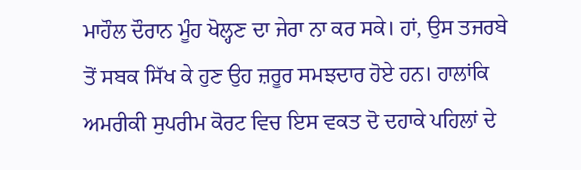ਮਾਹੌਲ ਦੌਰਾਨ ਮੂੰਹ ਖੋਲ੍ਹਣ ਦਾ ਜੇਰਾ ਨਾ ਕਰ ਸਕੇ। ਹਾਂ, ਉਸ ਤਜਰਬੇ ਤੋਂ ਸਬਕ ਸਿੱਖ ਕੇ ਹੁਣ ਉਹ ਜ਼ਰੂਰ ਸਮਝਦਾਰ ਹੋਏ ਹਨ। ਹਾਲਾਂਕਿ ਅਮਰੀਕੀ ਸੁਪਰੀਮ ਕੋਰਟ ਵਿਚ ਇਸ ਵਕਤ ਦੋ ਦਹਾਕੇ ਪਹਿਲਾਂ ਦੇ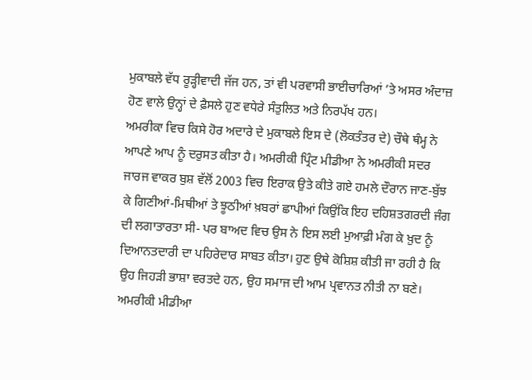ਮੁਕਾਬਲੇ ਵੱਧ ਰੂੜ੍ਹੀਵਾਦੀ ਜੱਜ ਹਨ, ਤਾਂ ਵੀ ਪਰਵਾਸੀ ਭਾਈਚਾਰਿਆਂ ’ਤੇ ਅਸਰ ਅੰਦਾਜ਼ ਹੋਣ ਵਾਲੇ ਉਨ੍ਹਾਂ ਦੇ ਫ਼ੈਸਲੇ ਹੁਣ ਵਧੇਰੇ ਸੰਤੁਲਿਤ ਅਤੇ ਨਿਰਪੱਖ ਹਨ।
ਅਮਰੀਕਾ ਵਿਚ ਕਿਸੇ ਹੋਰ ਅਦਾਰੇ ਦੇ ਮੁਕਾਬਲੇ ਇਸ ਦੇ (ਲੋਕਤੰਤਰ ਦੇ) ਚੌਥੇ ਥੰਮ੍ਹ ਨੇ ਆਪਣੇ ਆਪ ਨੂੰ ਦਰੁਸਤ ਕੀਤਾ ਹੈ। ਅਮਰੀਕੀ ਪ੍ਰਿੰਟ ਮੀਡੀਆ ਨੇ ਅਮਰੀਕੀ ਸਦਰ ਜਾਰਜ ਵਾਕਰ ਬੁਸ਼ ਵੱਲੋਂ 2003 ਵਿਚ ਇਰਾਕ ਉਤੇ ਕੀਤੇ ਗਏ ਹਮਲੇ ਦੌਰਾਨ ਜਾਣ-ਬੁੱਝ ਕੇ ਗਿਣੀਆਂ-ਮਿਥੀਆਂ ਤੇ ਝੂਠੀਆਂ ਖ਼ਬਰਾਂ ਛਾਪੀਆਂ ਕਿਉਂਕਿ ਇਹ ਦਹਿਸ਼ਤਗਰਦੀ ਜੰਗ ਦੀ ਲਗਾਤਾਰਤਾ ਸੀ- ਪਰ ਬਾਅਦ ਵਿਚ ਉਸ ਨੇ ਇਸ ਲਈ ਮੁਆਫ਼ੀ ਮੰਗ ਕੇ ਖ਼ੁਦ ਨੂੰ ਦਿਆਨਤਦਾਰੀ ਦਾ ਪਹਿਰੇਦਾਰ ਸਾਬਤ ਕੀਤਾ। ਹੁਣ ਉਥੇ ਕੋਸ਼ਿਸ਼ ਕੀਤੀ ਜਾ ਰਹੀ ਹੈ ਕਿ ਉਹ ਜਿਹੜੀ ਭਾਸ਼ਾ ਵਰਤਦੇ ਹਨ, ਉਹ ਸਮਾਜ ਦੀ ਆਮ ਪ੍ਰਵਾਨਤ ਨੀਤੀ ਨਾ ਬਣੇ। ਅਮਰੀਕੀ ਮੀਡੀਆ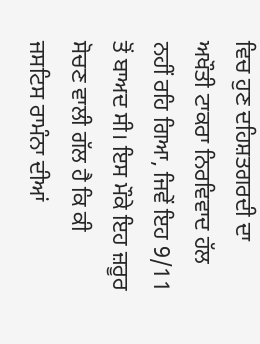ਵਿਚ ਹੁਣ ਦਹਿਸ਼ਤਗਰਦੀ ਦਾ ਅਖੌਤੀ ਟਾਕਰਾ ਨਿਰਵਿਵਾਦ ਹੱਲ ਨਹੀਂ ਰਹਿ ਗਿਆ, ਜਿਵੇਂ ਇਹ 9/11 ਤੋਂ ਬਾਅਦ ਸੀ। ਇਸ ਮੌਕੇ ਇਹ ਜ਼ਰੂਰ ਸੋਚਣ ਵਾਲੀ ਗੱਲ ਹੈ ਕਿ ਕੀ ਜਸਟਿਸ ਰਾਮੰਨਾ ਦੀਆਂ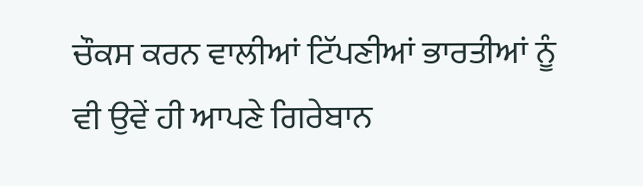ਚੌਕਸ ਕਰਨ ਵਾਲੀਆਂ ਟਿੱਪਣੀਆਂ ਭਾਰਤੀਆਂ ਨੂੰ ਵੀ ਉਵੇਂ ਹੀ ਆਪਣੇ ਗਿਰੇਬਾਨ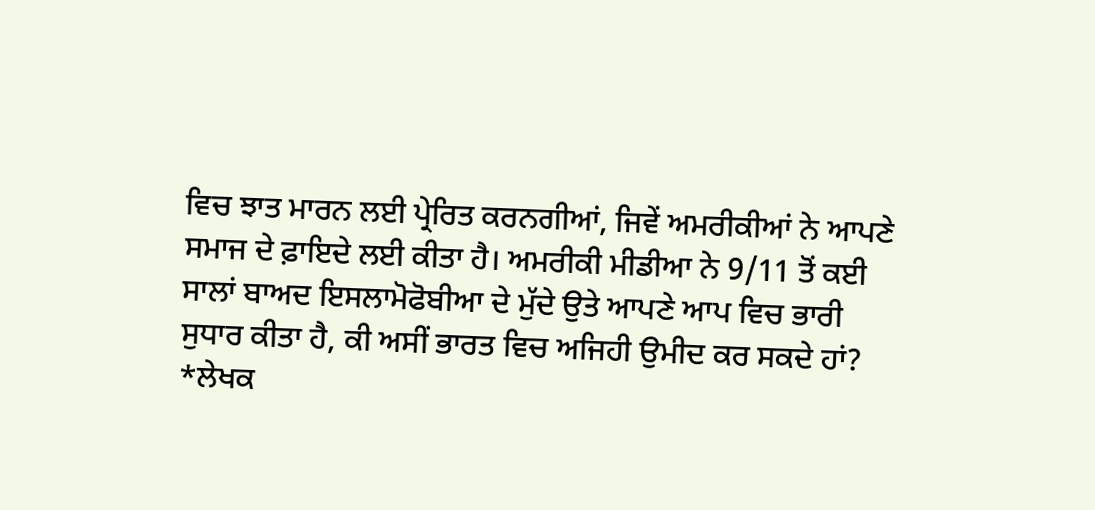ਵਿਚ ਝਾਤ ਮਾਰਨ ਲਈ ਪ੍ਰੇਰਿਤ ਕਰਨਗੀਆਂ, ਜਿਵੇਂ ਅਮਰੀਕੀਆਂ ਨੇ ਆਪਣੇ ਸਮਾਜ ਦੇ ਫ਼ਾਇਦੇ ਲਈ ਕੀਤਾ ਹੈ। ਅਮਰੀਕੀ ਮੀਡੀਆ ਨੇ 9/11 ਤੋਂ ਕਈ ਸਾਲਾਂ ਬਾਅਦ ਇਸਲਾਮੋਫੋਬੀਆ ਦੇ ਮੁੱਦੇ ਉਤੇ ਆਪਣੇ ਆਪ ਵਿਚ ਭਾਰੀ ਸੁਧਾਰ ਕੀਤਾ ਹੈ, ਕੀ ਅਸੀਂ ਭਾਰਤ ਵਿਚ ਅਜਿਹੀ ਉਮੀਦ ਕਰ ਸਕਦੇ ਹਾਂ?
*ਲੇਖਕ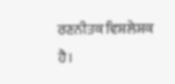ਰਣਨੀਤਕ ਵਿਸ਼ਲੇਸ਼ਕ ਹੈ।